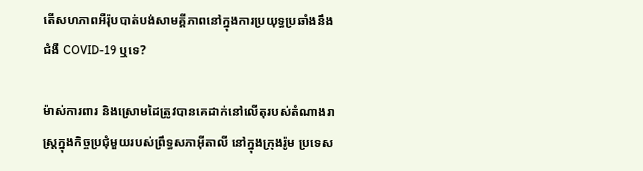តើសហភាពអឺរ៉ុបបាត់បង់សាមគ្គីភាពនៅក្នុងការប្រយុទ្ធប្រឆាំងនឹងជំងឺ COVID-19 ឬទេ?

ម៉ាស់ការពារ និងស្រោមដៃត្រូវបានគេដាក់នៅលើតុរបស់តំណាងរាស្ត្រក្នុងកិច្ចប្រជុំមួយរបស់ព្រឹទ្ធសភាអ៊ីតាលី នៅក្នុងក្រុងរ៉ូម ប្រទេស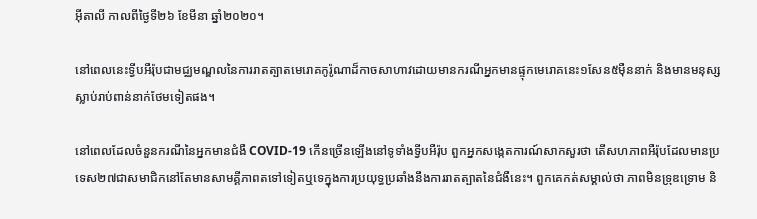អ៊ីតាលី កាលពីថ្ងៃទី២៦ ខែមីនា ឆ្នាំ២០២០។

នៅពេលនេះទ្វីបអឺរ៉ុបជាមជ្ឈមណ្ឌលនៃការរាតត្បាតមេរោគកូរ៉ូណាដ៏កាចសាហាវដោយមានករណីអ្នកមានផ្ទុកមេរោគនេះ១សែន៥ម៉ឺននាក់ និងមានមនុស្សស្លាប់រាប់ពាន់នាក់ថែមទៀតផង។

នៅពេលដែលចំនួនករណីនៃអ្នកមានជំងឺ COVID-19 កើនច្រើនឡើងនៅទូទាំងទ្វីបអឺរ៉ុប ពួកអ្នកសង្កេតការណ៍សាកសួរថា តើសហភាពអឺរ៉ុបដែលមានប្រទេស២៧ជាសមាជិកនៅតែមានសាមគ្គីភាពតទៅទៀតឬទេក្នុងការប្រយុទ្ធប្រឆាំងនឹងការរាតត្បាតនៃជំងឺនេះ។ ពួកគេកត់សម្គាល់ថា ភាពមិនទ្រុឌទ្រោម និ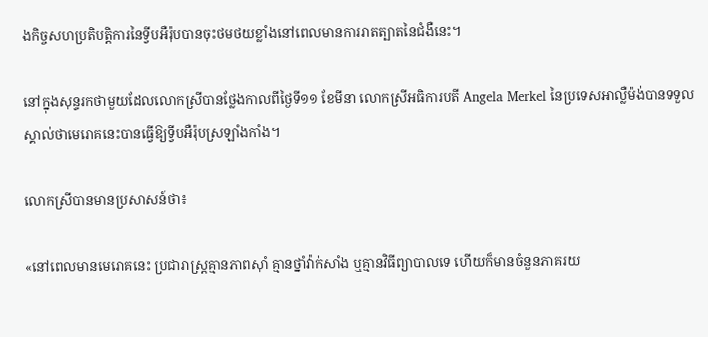ងកិច្ចសហប្រតិបត្តិការនៃទ្វីបអឺរ៉ុបបានចុះថមថយខ្លាំងនៅពេលមានការរាតត្បាតនៃជំងឺនេះ។

នៅក្នុងសុន្ទរកថាមួយដែលលោកស្រីបានថ្លែងកាលពីថ្ងៃទី១១ ខែមីនា លោកស្រីអធិការបតី Angela Merkel នៃប្រទេសអាល្លឺម៉ង់បានទទួលស្គាល់ថាមេរោគនេះបានធ្វើឱ្យទ្វីបអឺរ៉ុបស្រឡាំងកាំង។

លោកស្រីបានមានប្រសាសន៍ថា៖

«នៅពេលមានមេរោគនេះ ប្រជារាស្ត្រគ្មានភាពស៊ាំ គ្មានថ្នាំវ៉ាក់សាំង ឬគ្មានវិធីព្យាបាលទេ ហើយក៏មានចំនួនភាគរយ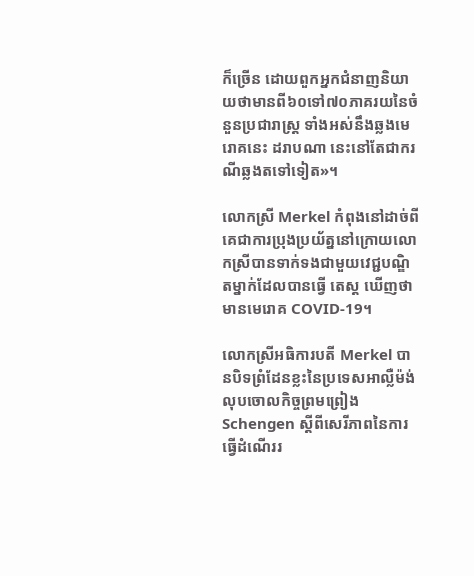ក៏ច្រើន ដោយពួកអ្នកជំនាញនិយាយថាមានពី៦០ទៅ៧០ភាគរយនៃចំនួនប្រជារាស្ត្រ ទាំងអស់នឹងឆ្លងមេរោគនេះ ដរាបណា នេះនៅតែជាករណីឆ្លងតទៅទៀត»។

លោកស្រី Merkel កំពុងនៅដាច់ពីគេជាការប្រុងប្រយ័ត្ននៅក្រោយលោកស្រីបានទាក់ទងជាមួយវេជ្ជបណ្ឌិតម្នាក់ដែលបានធ្វើ តេស្ត ឃើញថាមានមេរោគ COVID-19។

លោកស្រីអធិការបតី Merkel បានបិទព្រំដែនខ្លះនៃប្រទេសអាល្លឺម៉ង់ លុបចោលកិច្ចព្រមព្រៀង Schengen ស្តីពីសេរីភាពនៃការធ្វើដំណើររ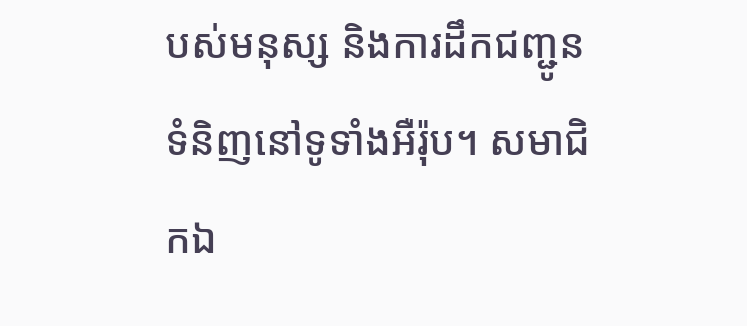បស់មនុស្ស និងការដឹកជញ្ជូនទំនិញនៅទូទាំងអឺរ៉ុប។ សមាជិកឯ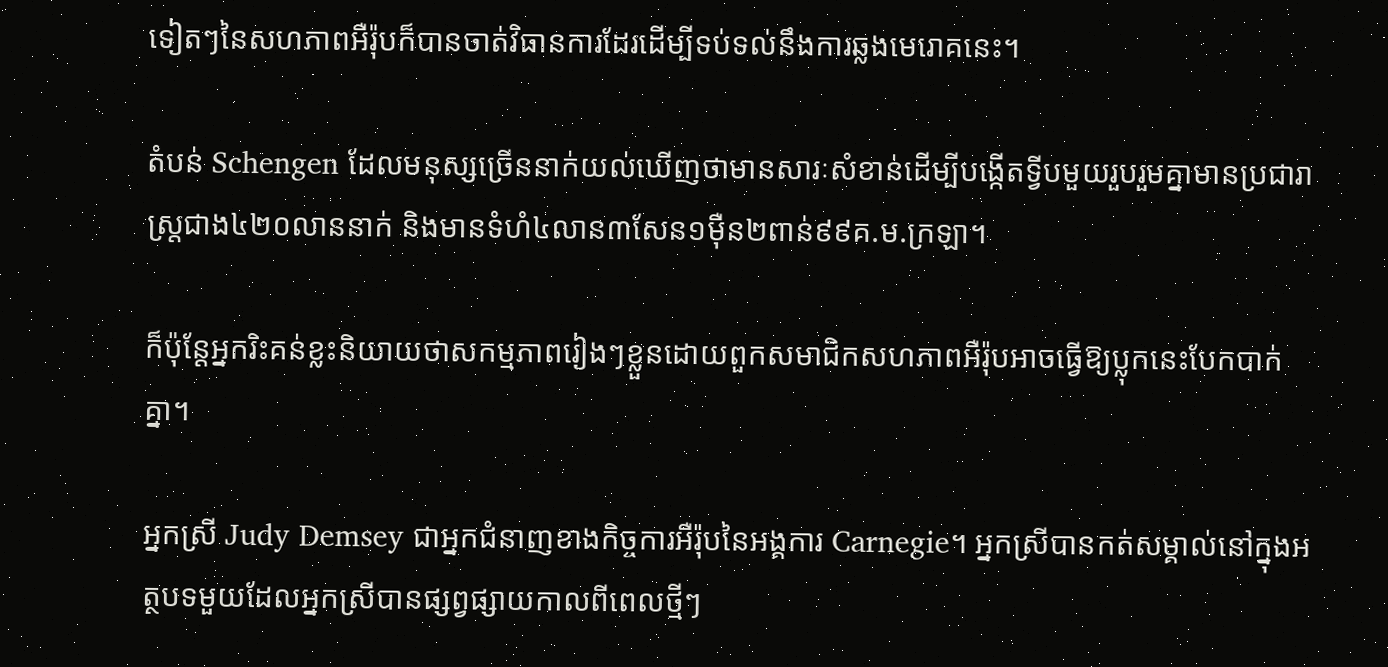ទៀតៗនៃសហភាពអឺរ៉ុបក៏បានចាត់វិធានការដែរដើម្បីទប់ទល់នឹងការឆ្លងមេរោគនេះ។

តំបន់ Schengen ដែលមនុស្សច្រើននាក់យល់ឃើញថាមានសារៈសំខាន់ដើម្បីបង្កើតទ្វីបមួយរួបរួមគ្នាមានប្រជារាស្ត្រជាង៤២០លាននាក់ និងមានទំហំ៤លាន៣សែន១ម៉ឺន២ពាន់៩៩គ.ម.ក្រឡា។

ក៏ប៉ុន្តែអ្នករិះគន់ខ្លះនិយាយថាសកម្មភាពរៀងៗខ្លួនដោយពួកសមាជិកសហភាពអឺរ៉ុបអាចធ្វើឱ្យប្លុកនេះបែកបាក់គ្នា។

អ្នកស្រី Judy Demsey ជាអ្នកជំនាញខាងកិច្ចការអឺរ៉ុបនៃអង្គការ Carnegie។ អ្នកស្រីបានកត់សម្គាល់នៅក្នុងអត្ថបទមួយដែលអ្នកស្រីបានផ្សព្វផ្សាយកាលពីពេលថ្មីៗ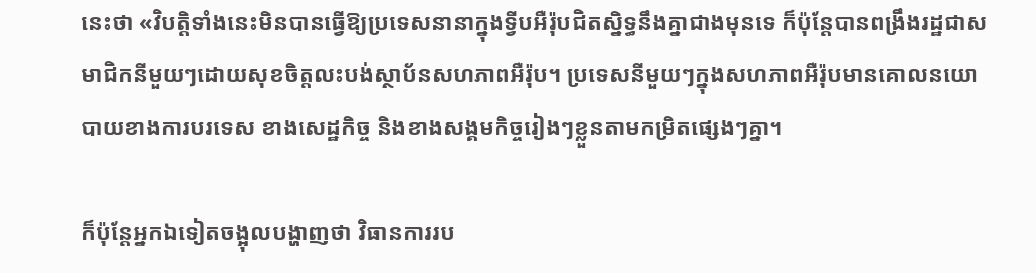នេះថា «វិបត្តិទាំងនេះមិនបានធ្វើឱ្យប្រទេសនានាក្នុងទ្វីបអឺរ៉ុបជិតស្និទ្ធនឹងគ្នាជាងមុនទេ ក៏ប៉ុន្តែបានពង្រឹងរដ្ឋជាសមាជិកនីមួយៗដោយសុខចិត្តលះបង់ស្ថាប័នសហភាពអឺរ៉ុប។ ប្រទេសនីមួយៗក្នុងសហភាពអឺរ៉ុបមានគោលនយោបាយខាងការបរទេស ខាងសេដ្ឋកិច្ច និងខាងសង្គមកិច្ចរៀងៗខ្លួនតាមកម្រិតផ្សេងៗគ្នា។

ក៏ប៉ុន្តែអ្នកឯទៀតចង្អុលបង្ហាញថា វិធានការរប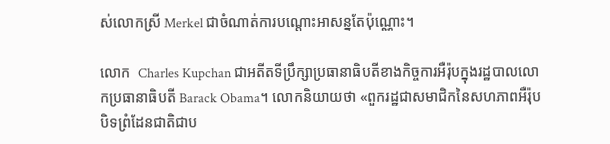ស់លោកស្រី Merkel ជាចំណាត់ការបណ្តោះអាសន្នតែប៉ុណ្ណោះ។

លោក  Charles Kupchan ជាអតីតទីប្រឹក្សាប្រធានាធិបតីខាងកិច្ចការអឺរ៉ុបក្នុងរដ្ឋបាលលោកប្រធានាធិបតី Barack Obama។ លោកនិយាយថា «ពួករដ្ឋជាសមាជិកនៃសហភាពអឺរ៉ុបបិទព្រំដែនជាតិជាប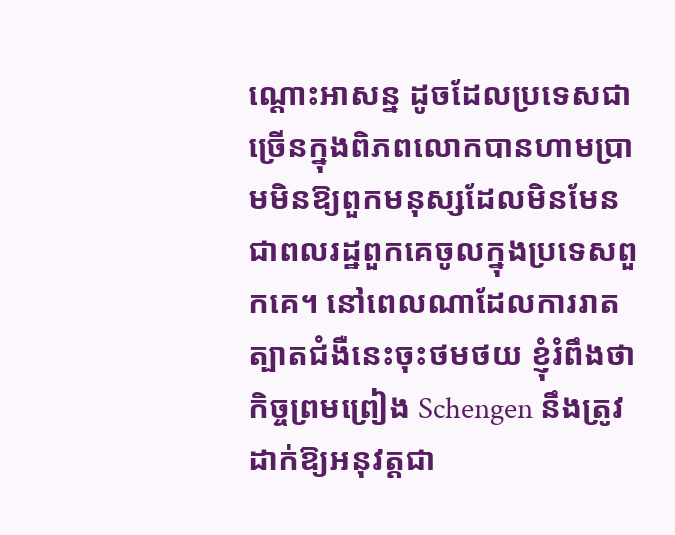ណ្តោះអាសន្ន ដូចដែលប្រទេសជាច្រើនក្នុងពិភពលោកបានហាមប្រាមមិនឱ្យពួកមនុស្សដែលមិនមែនជាពលរដ្ឋពួកគេចូលក្នុងប្រទេសពួកគេ។ នៅពេលណាដែលការរាតត្បាតជំងឺនេះចុះថមថយ ខ្ញុំរំពឹងថាកិច្ចព្រមព្រៀង Schengen នឹងត្រូវដាក់ឱ្យអនុវត្តជា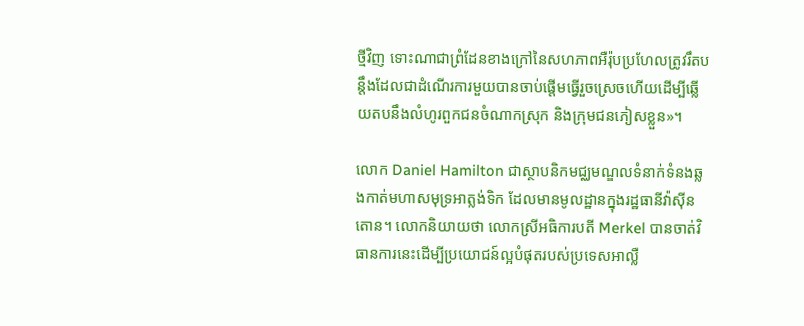ថ្មីវិញ ទោះណាជាព្រំដែនខាងក្រៅនៃសហភាពអឺរ៉ុបប្រហែលត្រូវរឹតបន្តឹងដែលជាដំណើរការមួយបានចាប់ផ្តើមធ្វើរួចស្រេចហើយដើម្បីឆ្លើយតបនឹងលំហូរពួកជនចំណាកស្រុក និងក្រុមជនភៀសខ្លួន»។

លោក Daniel Hamilton ជាស្ថាបនិកមជ្ឈមណ្ឌលទំនាក់ទំនងឆ្លងកាត់មហាសមុទ្រអាត្លង់ទិក ដែលមានមូលដ្ឋានក្នុងរដ្ឋធានីវ៉ាស៊ីនតោន។ លោកនិយាយថា លោកស្រីអធិការបតី Merkel បានចាត់វិធានការនេះដើម្បីប្រយោជន៍ល្អបំផុតរបស់ប្រទេសអាល្លឺ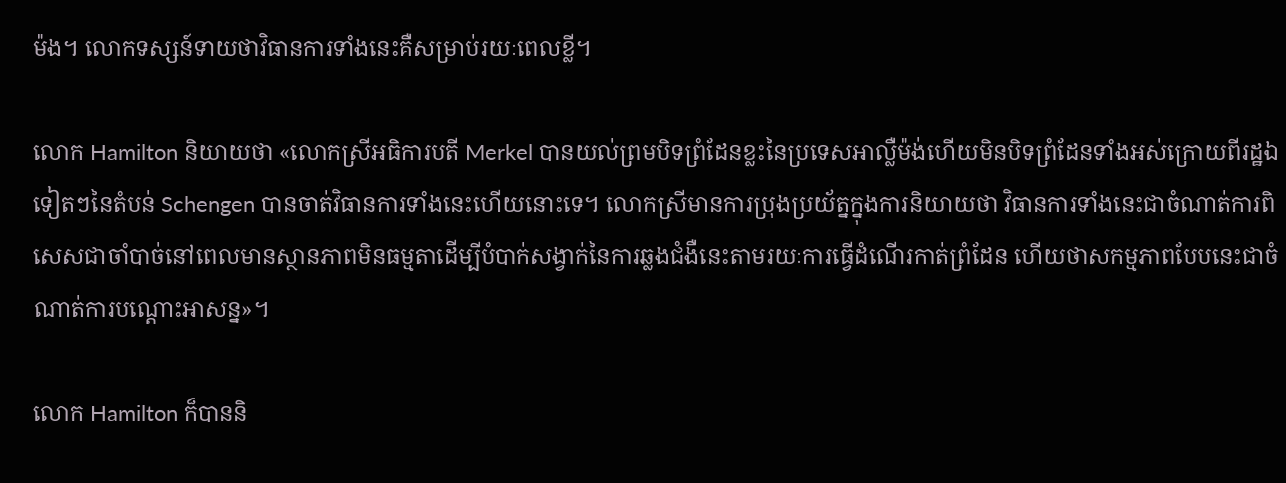ម៉ង។ លោកទស្សន៍ទាយថាវិធានការទាំងនេះគឺសម្រាប់រយៈពេលខ្លី។

លោក Hamilton និយាយថា «លោកស្រីអធិការបតី Merkel បានយល់ព្រមបិទព្រំដែនខ្លះនៃប្រទេសអាល្លឺម៉ង់ហើយមិនបិទព្រំដែនទាំងអស់ក្រោយពីរដ្ឋឯទៀតៗនៃតំបន់ Schengen បានចាត់វិធានការទាំងនេះហើយនោះទេ។ លោកស្រីមានការប្រុងប្រយ័ត្នក្នុងការនិយាយថា វិធានការទាំងនេះជាចំណាត់ការពិសេសជាចាំបាច់នៅពេលមានស្ថានភាពមិនធម្មតាដើម្បីបំបាក់សង្វាក់នៃការឆ្លងជំងឺនេះតាមរយៈការធ្វើដំណើរកាត់ព្រំដែន ហើយថាសកម្មភាពបែបនេះជាចំណាត់ការបណ្តោះអាសន្ន»។

លោក Hamilton ក៏បាននិ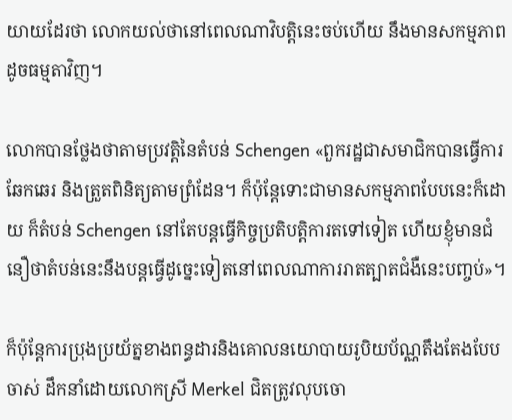យាយដែរថា លោកយល់ថានៅពេលណាវិបត្តិនេះចប់ហើយ នឹងមានសកម្មភាពដូចធម្មតាវិញ។

លោកបានថ្លែងថាតាមប្រវត្តិនៃតំបន់ Schengen «ពួករដ្ឋជាសមាជិកបានធ្វើការឆែកឆេរ និងត្រួតពិនិត្យតាមព្រំដែន។ ក៏ប៉ុន្តែទោះជាមានសកម្មភាពបែបនេះក៏ដោយ ក៏តំបន់ Schengen នៅតែបន្តធ្វើកិច្ចប្រតិបត្តិការតទៅទៀត ហើយខ្ញុំមានជំនឿថាតំបន់នេះនឹងបន្តធ្វើដូច្នេះទៀតនៅពេលណាការរាតត្បាតជំងឺនេះបញ្ចប់»។

ក៏ប៉ុន្តែការប្រុងប្រយ័ត្នខាងពន្ធដារនិងគោលនយោបាយរូបិយប័ណ្ណតឹងតែងបែបចាស់ ដឹកនាំដោយលោកស្រី Merkel ជិតត្រូវលុបចោ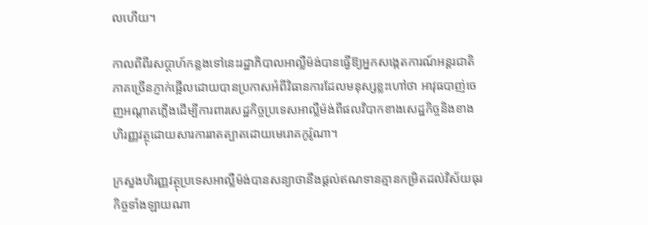លហើយ។

កាលពីពីរសប្តាហ៍កន្លងទៅនេះរដ្ឋាភិបាលអាល្លឺម៉ង់បានធ្វើឱ្យអ្នកសង្កេតការណ៍អន្តរជាតិភាគច្រើនភ្ញាក់ផ្អើលដោយបានប្រកាសអំពីវិធានការដែលមនុស្សខ្លះហៅថា អាវុធបាញ់ចេញអណ្តាតភ្លើងដើម្បីការពារសេដ្ឋកិច្ចប្រទេសអាល្លឺម៉ង់ពីផលវិបាកខាងសេដ្ឋកិច្ចនិងខាងហិរញ្ញវត្ថុដោយសារការរាតត្បាតដោយមេរោគកូរ៉ូណា។

ក្រសួងហិរញ្ញវត្ថុប្រទេសអាល្លឺម៉ង់បានសន្យាថានឹងផ្តល់ឥណទានគ្មានកម្រិតដល់វិស័យធុរកិច្ចទាំងឡាយណា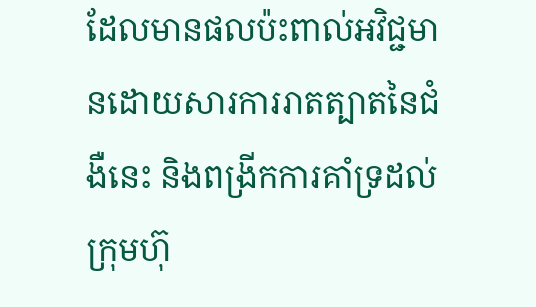ដែលមានផលប៉ះពាល់អវិជ្ជមានដោយសារការរាតត្បាតនៃជំងឺនេះ និងពង្រីកការគាំទ្រដល់ក្រុមហ៊ុ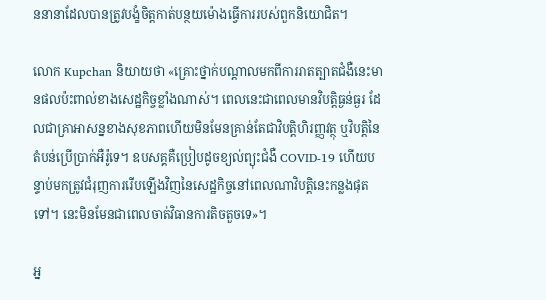ននានាដែលបានត្រូវបង្ខំចិត្តកាត់បន្ថយម៉ោងធ្វើការរបស់ពួកនិយោជិត។

លោក Kupchan និយាយថា «គ្រោះថ្នាក់បណ្តាលមកពីការរាតត្បាតជំងឺនេះមានផលប៉ះពាល់ខាងសេដ្ឋកិច្ចខ្លាំងណាស់។ ពេលនេះជាពេលមានវិបត្តិធ្ងន់ធ្ងរ ដែលជាគ្រាអាសន្នខាងសុខភាពហើយមិនមែនគ្រាន់តែជាវិបត្តិហិរញ្ញវត្ថុ ឬវិបត្តិនៃតំបន់ប្រើប្រាក់អឺរ៉ូទេ។ ឧបសគ្គគឺប្រៀបដូចខ្យល់ព្យុះជំងឺ COVID-19 ហើយបន្ទាប់មកត្រូវជំរុញការរើបឡើងវិញនៃសេដ្ឋកិច្ចនៅពេលណាវិបត្តិនេះកន្លងផុតទៅ។ នេះមិនមែនជាពេលចាត់វិធានការតិចតួចទេ»។

អ្ន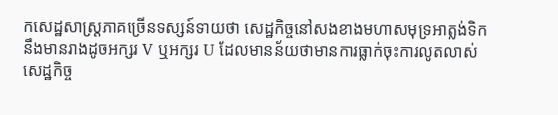កសេដ្ឋសាស្ត្រភាគច្រើនទស្សន៍ទាយថា សេដ្ឋកិច្ចនៅសងខាងមហាសមុទ្រអាត្លង់ទិកនឹងមានរាងដូចអក្សរ V ឬអក្សរ U ដែលមានន័យថាមានការធ្លាក់ចុះការលូតលាស់សេដ្ឋកិច្ច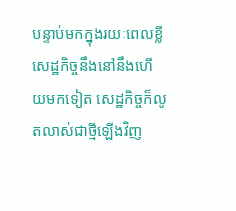បន្ទាប់មកក្នុងរយៈពេលខ្លីសេដ្ឋកិច្ចនឹងនៅនឹងហើយមកទៀត សេដ្ឋកិច្ចក៏លូតលាស់ជាថ្មីឡើងវិញ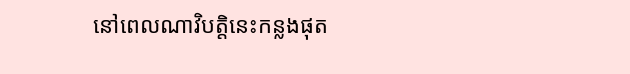នៅពេលណាវិបត្តិនេះកន្លងផុត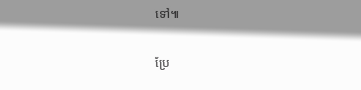ទៅ៕

ប្រែ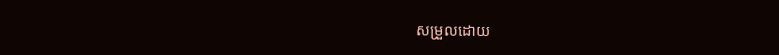សម្រួលដោយ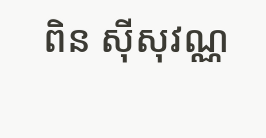ពិន ស៊ីសុវណ្ណ